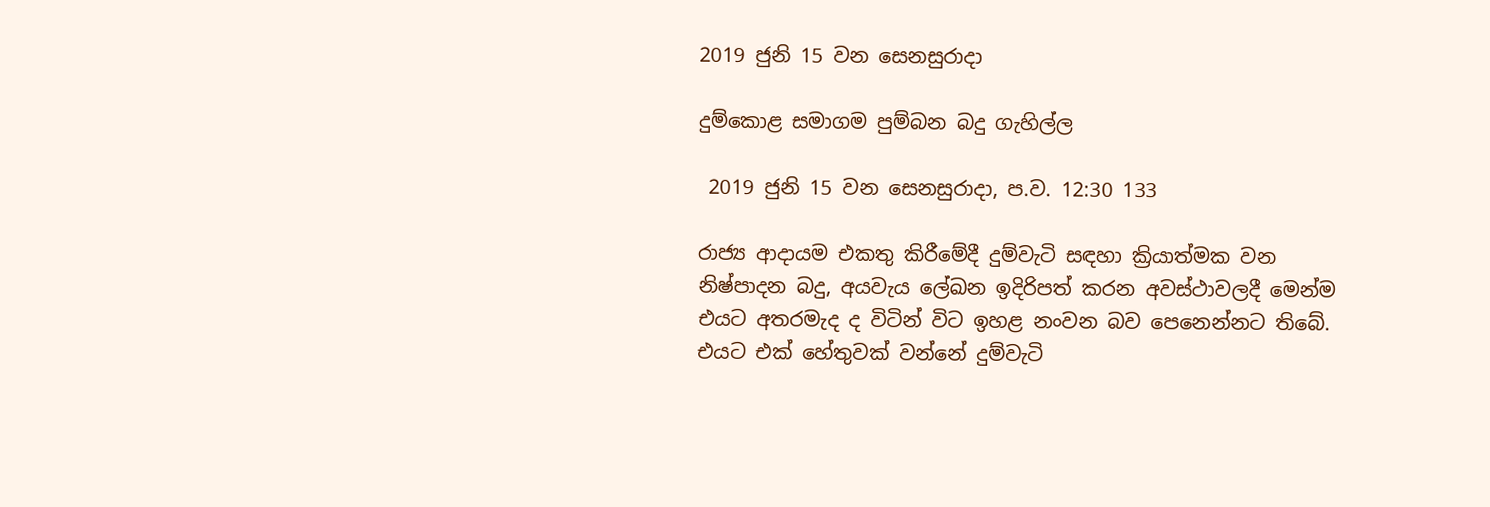2019 ජුනි 15 වන සෙනසුරාදා

දුම්කොළ සමාගම පුම්බන බදු ගැහිල්ල

 2019 ජුනි 15 වන සෙනසුරාදා, ප.ව. 12:30 133

රාජ්‍ය ආදායම එකතු කිරීමේදී දුම්වැටි සඳහා ක්‍රියාත්මක වන නිෂ්පාදන බදු, අයවැය ලේඛන ඉදිරිපත් කරන අවස්ථාවලදී මෙන්ම එයට අතරමැද ද විටින් විට ඉහළ නංවන බව පෙනෙන්නට තිබේ. එයට එක් හේතුවක් වන්නේ දුම්වැටි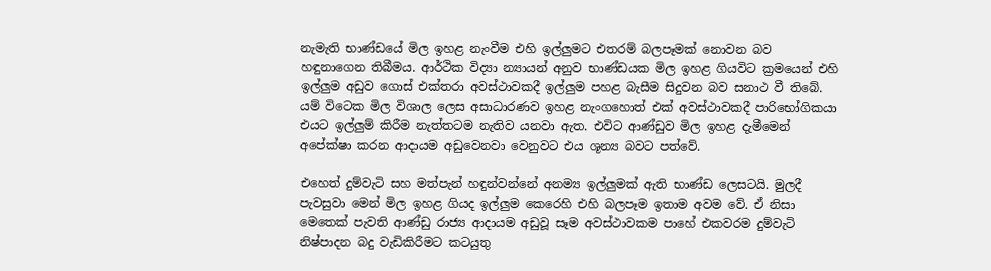නැමැති භාණ්ඩයේ මිල ඉහළ නැංවීම එහි ඉල්ලුමට එතරම් බලපෑමක් නොවන බව හඳුනාගෙන තිබීමය. ආර්ථික විද්‍යා න්‍යායන් අනුව භාණ්ඩයක මිල ඉහළ ගියවිට ක්‍රමයෙන් එහි ඉල්ලුම අඩුව ගොස් එක්තරා අවස්ථාවකදී ඉල්ලුම පහළ බැසීම සිදුවන බව සනාථ වී තිබේ. යම් විටෙක මිල විශාල ලෙස අසාධාරණව ඉහළ නැංගහොත් එක් අවස්ථාවකදී පාරිභෝගිකයා එයට ඉල්ලුම් කිරීම නැත්තටම නැතිව යනවා ඇත. එවිට ආණ්ඩුව මිල ඉහළ දැමීමෙන් අපේක්ෂා කරන ආදායම අඩුවෙනවා වෙනුවට එය ශූන්‍ය බවට පත්වේ.

එහෙත් දුම්වැටි සහ මත්පැන් හඳුන්වන්නේ අනම්‍ය ඉල්ලුමක් ඇති භාණ්ඩ ලෙසටයි. මුලදී පැවසුවා මෙන් මිල ඉහළ ගියද ඉල්ලුම කෙරෙහි එහි බලපෑම ඉතාම අවම වේ. ඒ නිසා මෙතෙක් පැවති ආණ්ඩු රාජ්‍ය ආදායම අඩුවූ සෑම අවස්ථාවකම පාහේ එකවරම දුම්වැටි නිෂ්පාදන බදු වැඩිකිරීමට කටයුතු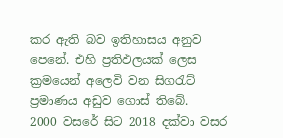කර ඇති බව ඉතිහාසය අනුව පෙනේ. එහි ප්‍රතිඵලයක් ලෙස ක්‍රමයෙන් අලෙවි වන සිගරැට් ප්‍රමාණය අඩුව ගොස් තිබේ.
2000 වසරේ සිට 2018 දක්වා වසර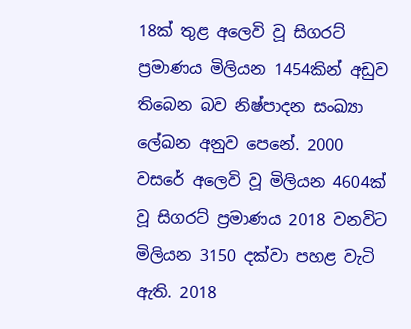18ක් තුළ අලෙවි වූ සිගරට් ප්‍රමාණය මිලියන 1454කින් අඩුව තිබෙන බව නිෂ්පාදන සංඛ්‍යා ලේඛන අනුව පෙනේ. 2000 වසරේ අලෙවි වූ මිලියන 4604ක් වූ සිගරට් ප්‍රමාණය 2018 වනවිට මිලියන 3150 දක්වා පහළ වැටි ඇති. 2018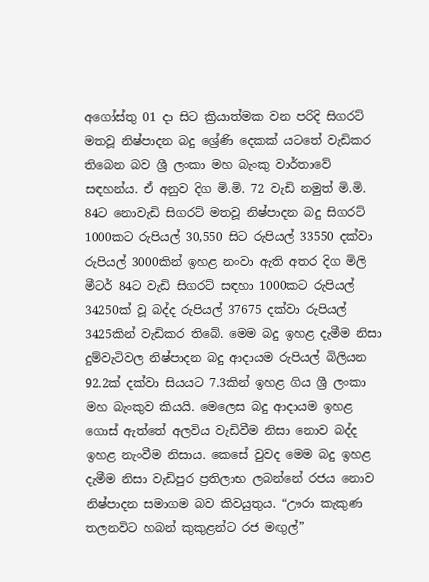අගෝස්තු 01 දා සිට ක්‍රියාත්මක වන පරිදි සිගරට් මතවූ නිෂ්පාදන බදු ශ්‍රේණි දෙකක් යටතේ වැඩිකර තිබෙන බව ශ්‍රී ලංකා මහ බැංකු වාර්තාවේ සඳහන්ය. ඒ අනුව දිග මි.මි. 72 වැඩි නමුත් මි.මි. 84ට නොවැඩි සිගරට් මතවූ නිෂ්පාදන බදු සිගරට් 1000කට රුපියල් 30,550 සිට රුපියල් 33550 දක්වා රුපියල් 3000කින් ඉහළ නංවා ඇති අතර දිග මිලි මීටර් 84ට වැඩි සිගරට් සඳහා 1000කට රුපියල් 34250ක් වූ බද්ද රුපියල් 37675 දක්වා රුපියල් 3425කින් වැඩිකර තිබේ. මෙම බදු ඉහළ දැමීම නිසා දුම්වැටිවල නිෂ්පාදන බදු ආදායම රුපියල් බිලියන 92.2ක් දක්වා සියයට 7.3කින් ඉහළ ගිය ශ්‍රී ලංකා මහ බැංකුව කියයි. මෙලෙස බදු ආදායම ඉහළ ගොස් ඇත්තේ අලවිය වැඩිවීම නිසා නොව බද්ද ඉහළ නැංවීම නිසාය. කෙසේ වුවද මෙම බදු ඉහළ දැමීම නිසා වැඩිපුර ප්‍රතිලාභ ලබන්නේ රජය නොව නිෂ්පාදන සමාගම බව කිවයුතුය. “ඌරා කැකුණ තලනවිට හබන් කුකුළන්ට රජ මඟුල්”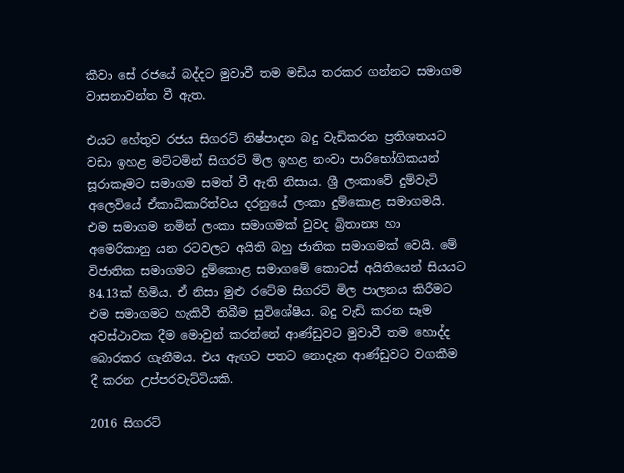කීවා සේ රජයේ බද්දට මුවාවී තම මඩිය තරකර ගන්නට සමාගම වාසනාවන්ත වී ඇත.

එයට හේතුව රජය සිගරට් නිෂ්පාදන බදු වැඩිකරන ප්‍රතිශතයට වඩා ඉහළ මට්ටමින් සිගරට් මිල ඉහළ නංවා පාරිභෝගිකයන් සූරාකෑමට සමාගම සමත් වී ඇති නිසාය. ශ්‍රී ලංකාවේ දුම්වැටි අලෙවියේ ඒකාධිකාරිත්වය දරනුයේ ලංකා දුම්කොළ සමාගමයි. එම සමාගම නමින් ලංකා සමාගමක් වුවද බ්‍රිතාන්‍ය හා අමෙරිකානු යන රටවලට අයිති බහු ජාතික සමාගමක් වෙයි. මේ විජාතික සමාගමට දුම්කොළ සමාගමේ කොටස් අයිතියෙන් සියයට 84.13ක් හිමිය. ඒ නිසා මුළු රටේම සිගරට් මිල පාලනය කිරීමට එම සමාගමට හැකිවී තිබීම සුවිශේෂීය. බදු වැඩි කරන සෑම අවස්ථාවක දීම මොවුන් කරන්නේ ආණ්ඩුවට මුවාවී තම හොද්ද බොරකර ගැනීමය. එය ඇඟට පතට නොදැන ආණ්ඩුවට වගකීම දී කරන උප්පරවැට්ටියකි.

2016 සිගරට්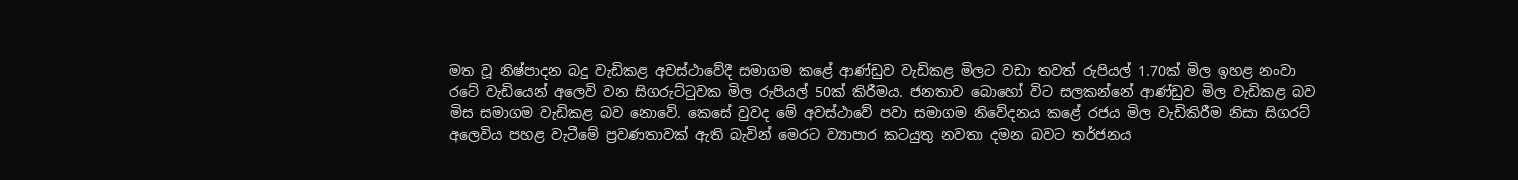මත වූ නිෂ්පාදන බදු වැඩිකළ අවස්ථාවේදී සමාගම කළේ ආණ්ඩුව වැඩිකළ මිලට වඩා තවත් රුපියල් 1.70ක් මිල ඉහළ නංවා රටේ වැඩියෙන් අලෙවි වන සිගරුට්ටුවක මිල රුපියල් 50ක් කිරීමය. ජනතාව බොහෝ විට සලකන්නේ ආණ්ඩුව මිල වැඩිකළ බව මිස සමාගම වැඩිකළ බව නොවේ. කෙසේ වුවද මේ අවස්ථාවේ පවා සමාගම නිවේදනය කළේ රජය මිල වැඩිකිරීම නිසා සිගරට් අලෙවිය පහළ වැටීමේ ප්‍රවණතාවක් ඇති බැවින් මෙරට ව්‍යාපාර කටයුතු නවතා දමන බවට තර්ජනය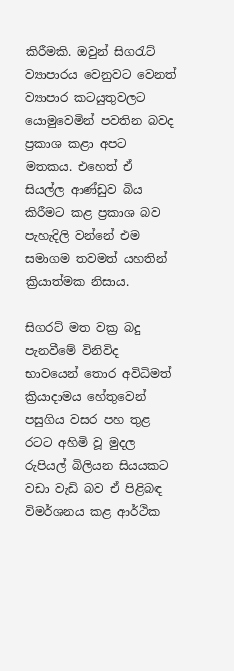කිරීමකි. ඔවුන් සිගරැට් ව්‍යාපාරය වෙනුවට වෙනත් ව්‍යාපාර කටයුතුවලට යොමුවෙමින් පවතින බවද ප්‍රකාශ කළා අපට මතකය. එහෙත් ඒ සියල්ල ආණ්ඩුව බිය කිරීමට කළ ප්‍රකාශ බව පැහැදිලි වන්නේ එම සමාගම තවමත් යහතින් ක්‍රියාත්මක නිසාය.

සිගරට් මත වක්‍ර බදු පැනවීමේ විනිවිද භාවයෙන් තොර අවිධිමත් ක්‍රියාදාමය හේතුවෙන් පසුගිය වසර පහ තුළ රටට අහිමි වූ මුදල රුපියල් බිලියන සියයකට වඩා වැඩි බව ඒ පිළිබඳ විමර්ශනය කළ ආර්ථික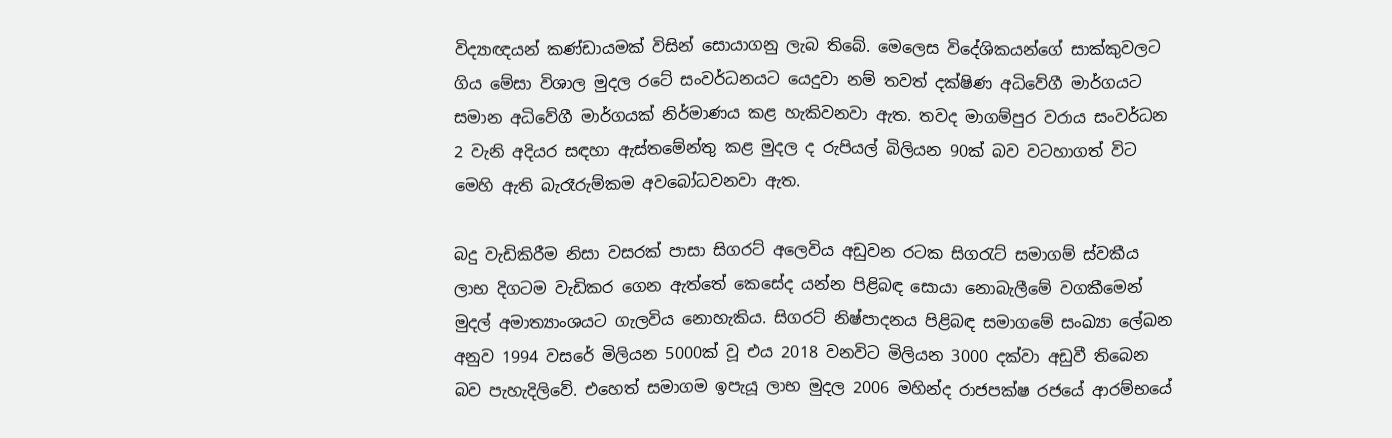විද්‍යාඥයන් කණ්ඩායමක් විසින් සොයාගනු ලැබ තිබේ. මෙලෙස විදේශිකයන්ගේ සාක්කුවලට ගිය මේසා විශාල මුදල රටේ සංවර්ධනයට යෙදුවා නම් තවත් දක්ෂිණ අධිවේගී මාර්ගයට සමාන අධිවේගී මාර්ගයක් නිර්මාණය කළ හැකිවනවා ඇත. තවද මාගම්පුර වරාය සංවර්ධන 2 වැනි අදියර සඳහා ඇස්තමේන්තු කළ මුදල ද රුපියල් බිලියන 90ක් බව වටහාගත් විට මෙහි ඇති බැරෑරුම්කම අවබෝධවනවා ඇත.

බදු වැඩිකිරීම නිසා වසරක් පාසා සිගරට් අලෙවිය අඩුවන රටක සිගරැට් සමාගම් ස්වකීය ලාභ දිගටම වැඩිකර ගෙන ඇත්තේ කෙසේද යන්න පිළිබඳ සොයා නොබැලීමේ වගකීමෙන් මුදල් අමාත්‍යාංශයට ගැලවිය නොහැකිය. සිගරට් නිෂ්පාදනය පිළිබඳ සමාගමේ සංඛ්‍යා ලේඛන අනුව 1994 වසරේ මිලියන 5000ක් වූ එය 2018 වනවිට මිලියන 3000 දක්වා අඩුවී තිබෙන බව පැහැදිලිවේ. එහෙත් සමාගම ඉපැයූ ලාභ මුදල 2006 මහින්ද රාජපක්ෂ රජයේ ආරම්භයේ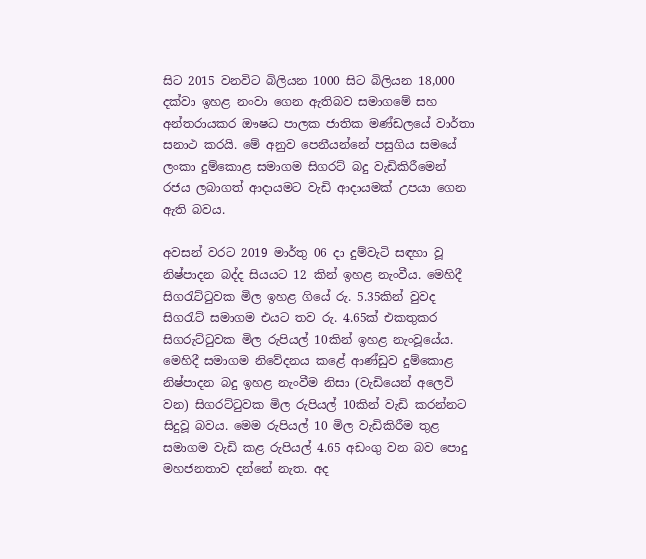සිට 2015 වනවිට බිලියන 1000 සිට බිලියන 18,000 දක්වා ඉහළ නංවා ගෙන ඇතිබව සමාගමේ සහ අන්තරායකර ඖෂධ පාලක ජාතික මණ්ඩලයේ වාර්තා සනාථ කරයි. මේ අනුව පෙනීයන්නේ පසුගිය සමයේ ලංකා දුම්කොළ සමාගම සිගරට් බදු වැඩිකිරීමෙන් රජය ලබාගත් ආදායමට වැඩි ආදායමක් උපයා ගෙන ඇති බවය.

අවසන් වරට 2019 මාර්තු 06 දා දුම්වැටි සඳහා වූ නිෂ්පාදන බද්ද සියයට 12 කින් ඉහළ නැංවීය. මෙහිදී සිගරැට්ටුවක මිල ඉහළ ගියේ රු. 5.35කින් වුවද සිගරැට් සමාගම එයට තව රු. 4.65ක් එකතුකර සිගරුට්ටුවක මිල රුපියල් 10කින් ඉහළ නැංවූයේය. මෙහිදී සමාගම නිවේදනය කළේ ආණ්ඩුව දුම්කොළ නිෂ්පාදන බදු ඉහළ නැංවීම නිසා (වැඩියෙන් අලෙවි වන) සිගරට්ටුවක මිල රුපියල් 10කින් වැඩි කරන්නට සිදුවූ බවය. මෙම රුපියල් 10 මිල වැඩිකිරීම තුළ සමාගම වැඩි කළ රුපියල් 4.65 අඩංගු වන බව පොදු මහජනතාව දන්නේ නැත. අද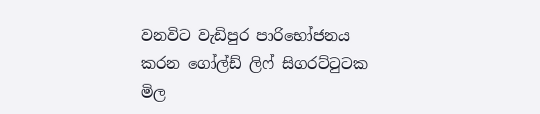වනවිට වැඩිපුර පාරිභෝජනය කරන ගෝල්ඩ් ලිෆ් සිගරට්ටුටක මිල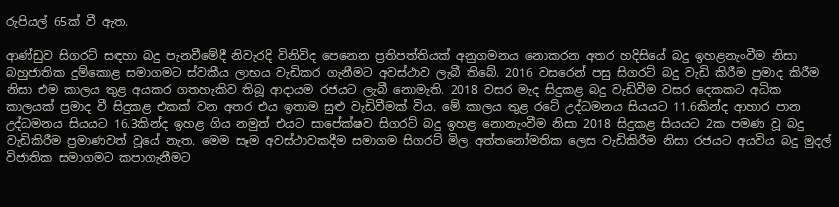රුපියල් 65ක් වී ඇත.

ආණ්ඩුව සිගරට් සඳහා බදු පැනවීමේදී නිවැරදි විනිවිද පෙනෙන ප්‍රතිපත්තියක් අනුගමනය නොකරන අතර හදිසියේ බදු ඉහළනැංවීම නිසා බහුජාතික දුම්කොළ සමාගමට ස්වකීය ලාභය වැඩිකර ගැනීමට අවස්ථාව ලැබී තිබේ. 2016 වසරෙන් පසු සිගරට් බදු වැඩි කිරීම ප්‍රමාද කිරීම නිසා එම කාලය තුළ අයකර ගතහැකිව තිබූ ආදායම රජයට ලැබී නොමැති. 2018 වසර මැද සිදුකළ බදු වැඩිවීම වසර දෙකකට අධික කාලයක් ප්‍රමාද වී සිදුකළ එකක් වන අතර එය ඉතාම සුළු වැඩිවීමක් විය. මේ කාලය තුළ රටේ උද්ධමනය සියයට 11.6කින්ද ආහාර පාන උද්ධමනය සියයට 16.3කින්ද ඉහළ ගිය නමුත් එයට සාපේක්ෂව සිගරට් බදු ඉහළ නොනැංවීම නිසා 2018 සිදුකළ සියයට 2ක පමණ වූ බදු වැඩිකිරීම ප්‍රමාණවත් වූයේ නැත. මෙම සෑම අවස්ථාවකදීම සමාගම සිගරට් මිල අත්තනෝමතික ලෙස වැඩිකිරීම නිසා රජයට අයවිය බදු මුදල් විජාතික සමාගමට කපාගැනීමට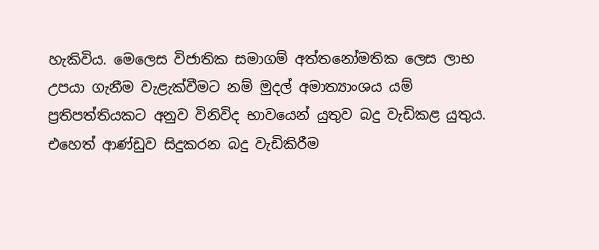හැකිවිය. මෙලෙස විජාතික සමාගම් අත්තනෝමතික ලෙස ලාභ උපයා ගැනීම වැළැක්වීමට නම් මුදල් අමාත්‍යාංශය යම් ප්‍රතිපත්තියකට අනුව විනිවිද භාවයෙන් යුතුව බදු වැඩිකළ යුතුය. එහෙත් ආණ්ඩුව සිදුකරන බදු වැඩිකිරීම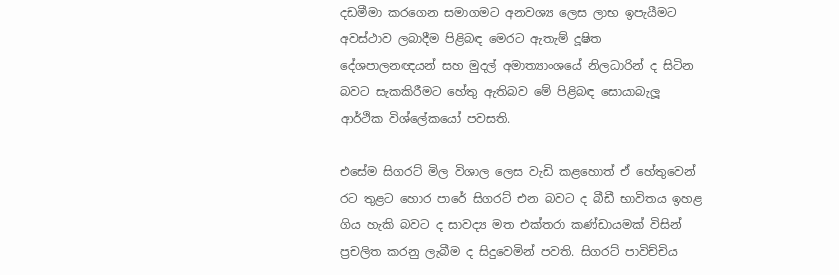දඩමීමා කරගෙන සමාගමට අනවශ්‍ය ලෙස ලාභ ඉපැයීමට අවස්ථාව ලබාදීම පිළිබඳ මෙරට ඇතැම් දූෂිත දේශපාලනඥයන් සහ මුදල් අමාත්‍යාංශයේ නිලධාරින් ද සිටින බවට සැකකිරීමට හේතු ඇතිබව මේ පිළිබඳ සොයාබැලූ ආර්ථික විශ්ලේකයෝ පවසති.

එසේම සිගරට් මිල විශාල ලෙස වැඩි කළහොත් ඒ හේතුවෙන් රට තුළට හොර පාරේ සිගරට් එන බවට ද බීඩී භාවිතය ඉහළ ගිය හැකි බවට ද සාවද්‍ය මත එක්තරා කණ්ඩායමක් විසින් ප්‍රචලිත කරනු ලැබීම ද සිදුවෙමින් පවති. සිගරට් පාවිච්චිය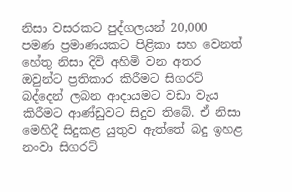නිසා වසරකට පුද්ගලයන් 20,000 පමණ ප්‍රමාණයකට පිළිකා සහ වෙනත් හේතු නිසා දිවි අහිමි වන අතර ඔවුන්ට ප්‍රතිකාර කිරීමට සිගරට් බද්දෙන් ලබන ආදායමට වඩා වැය කිරීමට ආණ්ඩුවට සිදුව තිබේ. ඒ නිසා මෙහිදී සිදුකළ යුතුව ඇත්තේ බදු ඉහළ නංවා සිගරට්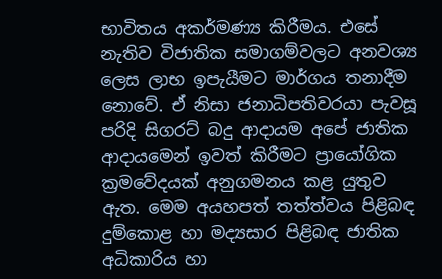භාවිතය අකර්මණ්‍ය කිරීමය. එසේ නැතිව විජාතික සමාගම්වලට අනවශ්‍ය ලෙස ලාභ ඉපැයීමට මාර්ගය තනාදීම නොවේ. ඒ නිසා ජනාධිපතිවරයා පැවසූ පරිදි සිගරට් බදු ආදායම අපේ ජාතික ආදායමෙන් ඉවත් කිරීමට ප්‍රායෝගික ක්‍රමවේදයක් අනුගමනය කළ යුතුව ඇත. මෙම අයහපත් තත්ත්වය පිළිබඳ දුම්කොළ හා මද්‍යසාර පිළිබඳ ජාතික අධිකාරිය හා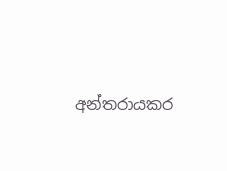අන්තරායකර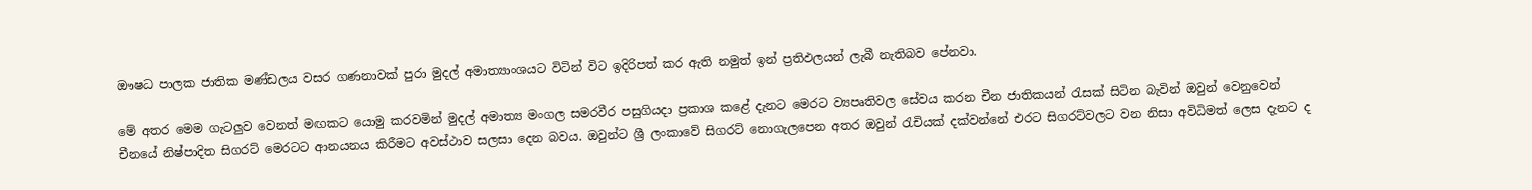ඖෂධ පාලක ජාතික මණ්ඩලය වසර ගණනාවක් පුරා මුදල් අමාත්‍යාංශයට විටින් විට ඉදිරිපත් කර ඇති නමුත් ඉන් ප්‍රතිඵලයන් ලැබී නැතිබව පේනවා.

මේ අතර මෙම ගැටලුව වෙනත් මඟකට යොමු කරවමින් මුදල් අමාත්‍ය මංගල සමරවීර පසුගියදා ප්‍රකාශ කළේ දැනට මෙරට ව්‍යපෘතිවල සේවය කරන චීන ජාතිකයන් රැසක් සිටින බැවින් ඔවුන් වෙනුවෙන් චීනයේ නිෂ්පාදිත සිගරට් මෙරටට ආනයනය කිරීමට අවස්ථාව සලසා දෙන බවය. ඔවුන්ට ශ්‍රී ලංකාවේ සිගරට් නොගැලපෙන අතර ඔවුන් රැචියක් දක්වන්නේ එරට සිගරට්වලට වන නිසා අවිධිමත් ලෙස දැනට ද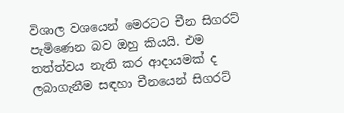විශාල වශයෙන් මෙරටට චීන සිගරට් පැමිණෙන බව ඔහු කියයි. එම තත්ත්වය නැති කර ආදායමක් ද ලබාගැනීම සඳහා චීනයෙන් සිගරට්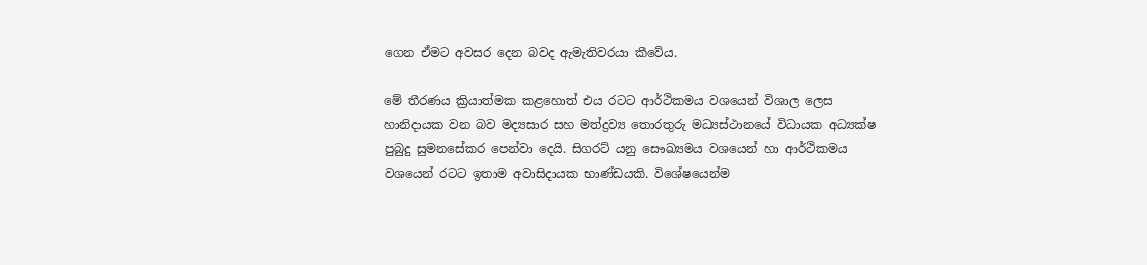ගෙන ඒමට අවසර දෙන බවද ඇමැතිවරයා කීවේය.

මේ තීරණය ක්‍රියාත්මක කළහොත් එය රටට ආර්ථිකමය වශයෙන් විශාල ලෙස හානිදායක වන බව මද්‍යසාර සහ මත්ද්‍රව්‍ය තොරතුරු මධ්‍යස්ථානයේ විධායක අධ්‍යක්ෂ පුබුදු සුමනසේකර පෙන්වා දෙයි. සිගරට් යනු සෞඛ්‍යමය වශයෙන් හා ආර්ථිකමය වශයෙන් රටට ඉතාම අවාසිදායක භාණ්ඩයකි. විශේෂයෙන්ම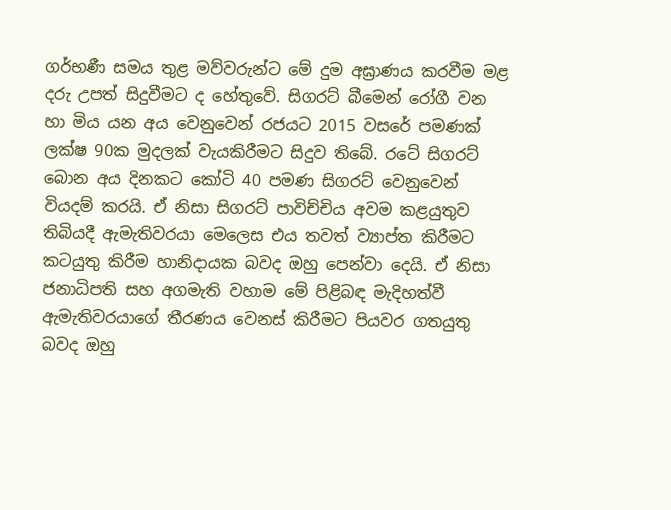ගර්භණී සමය තුළ මව්වරුන්ට මේ දුම අඝ්‍රාණය කරවීම මළ දරු උපත් සිදුවීමට ද හේතුවේ. සිගරට් බීමෙන් රෝගී වන හා මිය යන අය වෙනුවෙන් රජයට 2015 වසරේ පමණක් ලක්ෂ 90ක මුදලක් වැයකිරීමට සිදුව තිබේ. රටේ සිගරට් බොන අය දිනකට කෝටි 40 පමණ සිගරට් වෙනුවෙන් වියදම් කරයි. ඒ නිසා සිගරට් පාවිච්චිය අවම කළයුතුව තිබියදී ඇමැතිවරයා මෙලෙස එය තවත් ව්‍යාප්ත කිරීමට කටයුතු කිරීම හානිදායක බවද ඔහු පෙන්වා දෙයි. ඒ නිසා ජනාධිපති සහ අගමැති වහාම මේ පිළිබඳ මැදිහත්වී ඇමැතිවරයාගේ තීරණය වෙනස් කිරීමට පියවර ගතයුතු බවද ඔහු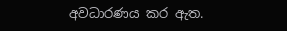අවධාරණය කර ඇත.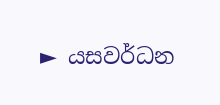► යසවර්ධන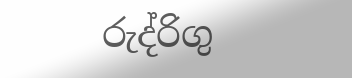රුද්රිගු